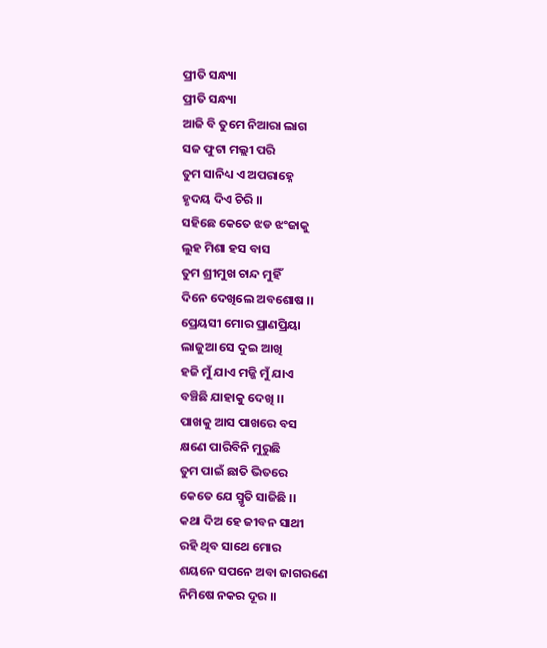ପ୍ରୀତି ସନ୍ଧ୍ୟା
ପ୍ରୀତି ସନ୍ଧ୍ୟା
ଆଜି ବି ତୁମେ ନିଆରା ଲାଗ
ସଜ ଫୁଟା ମଲ୍ଲୀ ପରି
ତୁମ ସାନିଧ୍ୟ ଏ ଅପରାହ୍ନେ
ହୃଦୟ ଦିଏ ଚିରି ।।
ସହିଛେ କେତେ ଝଡ ଝଂଜାକୁ
ଲୁହ ମିଶା ହସ ବାସ
ତୁମ ଶ୍ରୀମୁଖ ଚାନ୍ଦ ମୁହିଁ
ଦିନେ ଦେଖିଲେ ଅବଶୋଷ ।।
ପ୍ରେୟସୀ ମୋର ପ୍ରାଣପ୍ରିୟା
ଲାଜୁଆ ସେ ଦୁଇ ଆଖି
ହଜି ମୁଁ ଯାଏ ମଜ୍ଜି ମୁଁ ଯାଏ
ବଞ୍ଚିଛି ଯାହାକୁ ଦେଖି ।।
ପାଖକୁ ଆସ ପାଖରେ ବସ
କ୍ଷଣେ ପାରିବିନି ମୁରୁଛି
ତୁମ ପାଇଁ ଛାତି ଭିତରେ
କେତେ ଯେ ସ୍ମୃତି ସାଜିଛି ।।
କଥା ଦିଅ ହେ ଜୀବନ ସାଥୀ
ରହି ଥିବ ସାଥେ ମୋର
ଶୟନେ ସପନେ ଅବା ଜାଗରଣେ
ନିମିଷେ ନକର ଦୂର ।।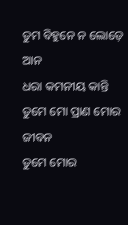ତୁମ ବିହୁନେ ନ ଲୋଡ଼େ ଆନ
ଧରା କମନୀୟ କାନ୍ତି
ତୁମେ ମୋ ପ୍ରାଣ ମୋର ଜୀବନ
ତୁମେ ମୋର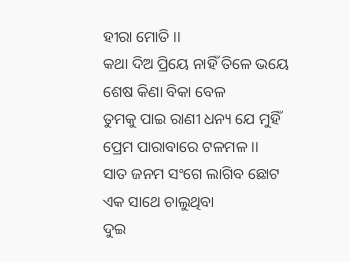ହୀରା ମୋତି ।।
କଥା ଦିଅ ପ୍ରିୟେ ନାହିଁ ତିଳେ ଭୟେ
ଶେଷ କିଣା ବିକା ବେଳ
ତୁମକୁ ପାଇ ରାଣୀ ଧନ୍ୟ ଯେ ମୁହିଁ
ପ୍ରେମ ପାରାବାରେ ଟଳମଳ ।।
ସାତ ଜନମ ସଂଗେ ଲାଗିବ ଛୋଟ
ଏକ ସାଥେ ଚାଲୁଥିବା
ଦୁଇ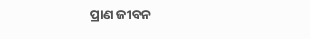ପ୍ରାଣ ଜୀବନ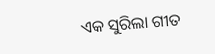ଏକ ସୁରିଲା ଗୀତ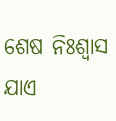ଶେଷ ନିଃଶ୍ୱାସ ଯାଏ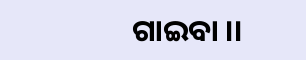ଗାଇବା ।।